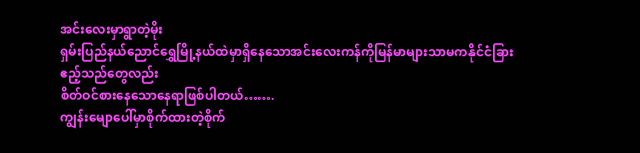အင်းလေးမှာရွာတဲ့မိုး
ရှမ်းပြည်နယ်ညောင်ရွှေမြို့နယ်ထဲမှာရှိနေသောအင်းလေးကန်ကိုမြန်မာများသာမကနိုင်ငံခြားဧည့်သည်တွေလည်း
စိတ်ဝင်စားနေသောနေရာဖြစ်ပါတယ်…….
ကျွန်းမျောပေါ်မှာစိုက်ထားတဲ့စိုက်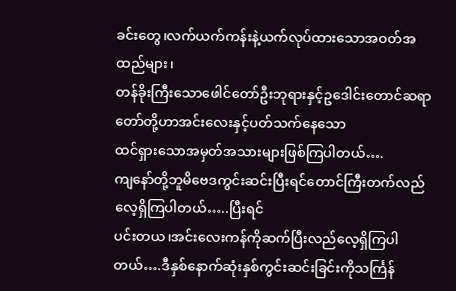ခင်းတွေ၊လက်ယက်ကန်းနဲ့ယက်လုပ်ထားသောအဝတ်အထည်များ၊
တန်ခိုးကြီးသောဖေါင်တော်ဦးဘုရားနှင့်ဥဒေါင်းတောင်ဆရာတော်တို့ဟာအင်းလေးနှင့်ပတ်သက်နေသော
ထင်ရှားသောအမှတ်အသားများဖြစ်ကြပါတယ်….
ကျနော်တို့ဘူမိဗေဒကွင်းဆင်းပြီးရင်တောင်ကြီးတက်လည်လေ့ရှိကြပါတယ်…..ပြီးရင်
ပင်းတယ၊အင်းလေးကန်ကိုဆက်ပြီးလည်လေ့ရှိကြပါတယ်….ဒီနှစ်နောက်ဆုံးနှစ်ကွင်းဆင်းခြင်းကိုသင်္ကြန်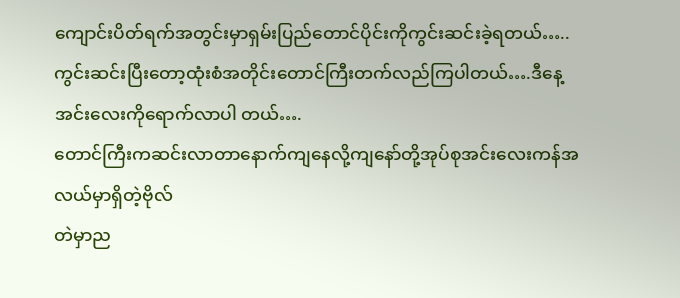ကျောင်းပိတ်ရက်အတွင်းမှာရှမ်းပြည်တောင်ပိုင်းကိုကွင်းဆင်းခဲ့ရတယ်…..
ကွင်းဆင်းပြီးတော့ထုံးစံအတိုင်းတောင်ကြီးတက်လည်ကြပါတယ်….ဒီနေ့အင်းလေးကိုရောက်လာပါ တယ်….
တောင်ကြီးကဆင်းလာတာနောက်ကျနေလို့ကျနော်တို့အုပ်စုအင်းလေးကန်အလယ်မှာရှိတဲ့ဗိုလ်
တဲမှာည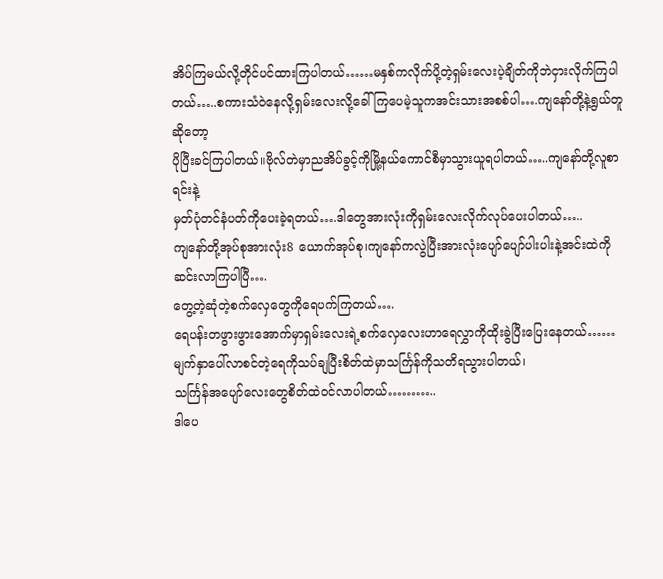အိပ်ကြမယ်လို့တိုင်ပင်ထားကြပါတယ်……မနှစ်ကလိုက်ပို့တဲ့ရှမ်းလေးပဲ့ချိတ်ကိုဘဲငှားလိုက်ကြပါ
တယ်…..စကားသံဝဲနေလို့ရှမ်းလေးလို့ခေါ်ကြပေမဲ့သူကအင်းသားအစစ်ပါ….ကျနော်တို့နဲ့ရွယ်တူဆိုတော့
ပိုပြီးခင်ကြပါတယ်။ဗိုလ်တဲမှာညအိပ်ခွင့်ကိုမြို့နယ်ကောင်စီမှာသွားယူရပါတယ်…..ကျနော်တို့လူစာရင်းနဲ့
မှတ်ပုံတင်နံပတ်ကိုပေးခဲ့ရတယ်….ဒါတွေအားလုံးကိုရှမ်းလေးလိုက်လုပ်ပေးပါတယ်…..
ကျနော်တို့အုပ်စုအားလုံး8 ယောက်အုပ်စု၊ကျနော်ကလွဲပြီးအားလုံးပျော်ပျော်ပါးပါးနဲ့အင်းထဲကို
ဆင်းလာကြပါပြီ….
တွေ့တဲ့ဆုံတဲ့စက်လှေတွေကိုရေပက်ကြတယ်….
ရေပန်းတဖွားဖွားအောက်မှာရှမ်းလေးရဲ့စက်လှေလေးဟာရေလွှာကိုထိုးခွဲပြီးပြေးနေတယ်……
မျက်နှာပေါ်လာစင်တဲ့ရေကိုသပ်ချပြီးစိတ်ထဲမှာသင်္ကြန်ကိုသတိရသွားပါတယ်၊
သင်္ကြန်အပျော်လေးတွေစိတ်ထဲဝင်လာပါတယ်………..
ဒါပေ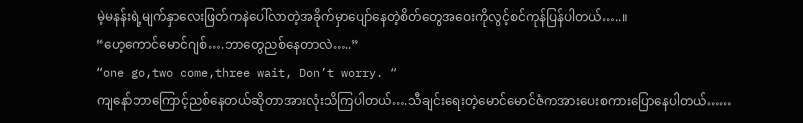မဲ့မနန်းရဲ့မျက်နှာလေးဖြတ်ကနဲပေါ်လာတဲ့အခိုက်မှာပျော်နေတဲ့စိတ်တွေအဝေးကိုလွင့်စင်ကုန်ပြန်ပါတယ်…..။
“ဟေ့ကောင်မောင်ဂျစ်….ဘာတွေညစ်နေတာလဲ…..”
“one go,two come,three wait, Don’t worry. “
ကျနော်ဘာကြောင့်ညစ်နေတယ်ဆိုတာအားလုံးသိကြပါတယ်….သီချင်းရေးတဲ့မောင်မောင်ဇံကအားပေးစကားပြောနေပါတယ်……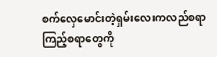စက်လှေမောင်းတဲ့ရှမ်းလေးကလည်စရာကြည့်စရာတွေကို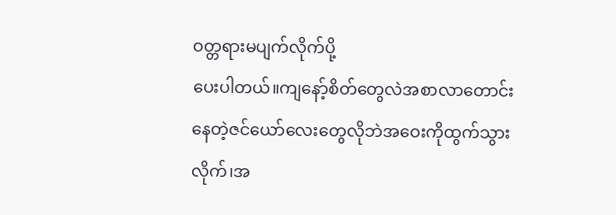ဝတ္တရားမပျက်လိုက်ပို့
ပေးပါတယ်။ကျနော့်စိတ်တွေလဲအစာလာတောင်းနေတဲ့ဇင်ယော်လေးတွေလိုဘဲအဝေးကိုထွက်သွားလိုက်၊အ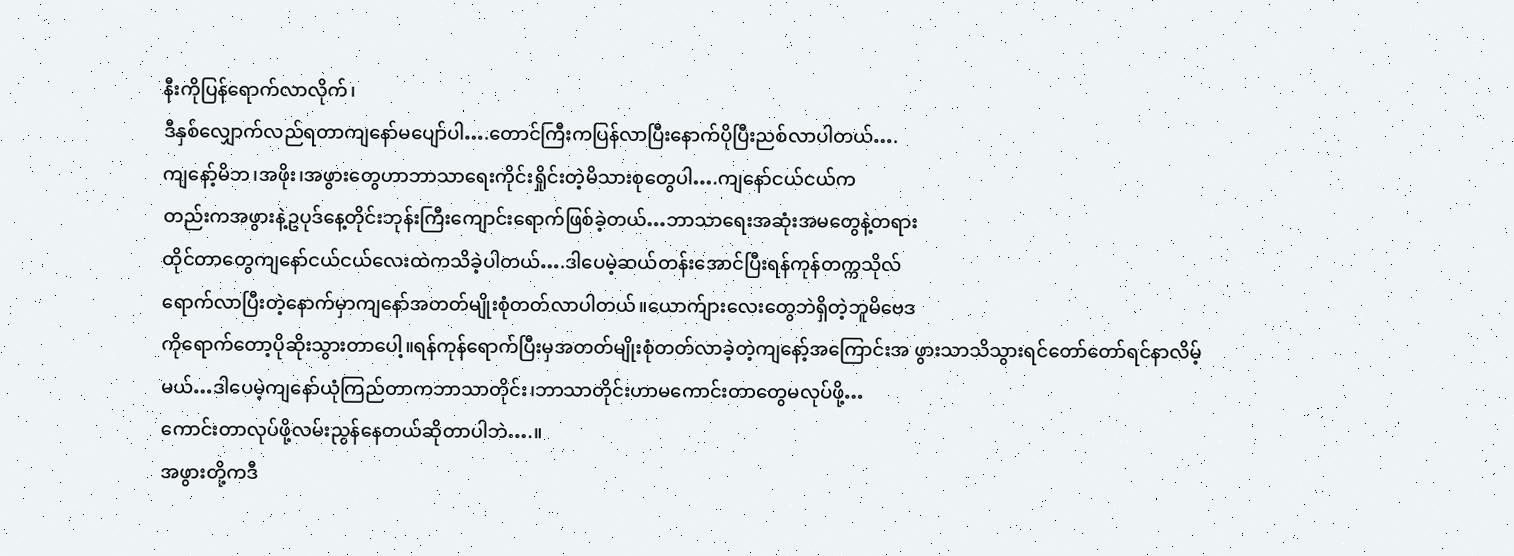နီးကိုပြန်ရောက်လာလိုက်၊
ဒီနှစ်လျှောက်လည်ရတာကျနော်မပျော်ပါ….တောင်ကြီးကပြန်လာပြီးနောက်ပိုပြီးညစ်လာပါတယ်….
ကျနော့်မိဘ၊အဖိုး၊အဖွားတွေဟာဘာသာရေးကိုင်းရှိုင်းတဲ့မိသားစုတွေပါ….ကျနော်ငယ်ငယ်က
တည်းကအဖွားနဲ့ဥပုဒ်နေ့တိုင်းဘုန်းကြီးကျောင်းရောက်ဖြစ်ခဲ့တယ်…ဘာသာရေးအဆုံးအမတွေနဲ့တရား
ထိုင်တာတွေကျနော်ငယ်ငယ်လေးထဲကသိခဲ့ပါတယ်….ဒါပေမဲ့ဆယ်တန်းအောင်ပြီးရန်ကုန်တက္ကသိုလ်
ရောက်လာပြီးတဲ့နောက်မှာကျနော်အတတ်မျိုးစုံတတ်လာပါတယ်။ယောက်ျားလေးတွေဘဲရှိတဲ့ဘူမိဗေဒ
ကိုရောက်တော့ပိုဆိုးသွားတာပေါ့။ရန်ကုန်ရောက်ပြီးမှအတတ်မျိုးစုံတတ်လာခဲ့တဲ့ကျနော့်အကြောင်းအ ဖွားသာသိသွားရင်တော်တော်ရင်နာလိမ့်မယ်…ဒါပေမဲ့ကျနော်ယုံကြည်တာကဘာသာတိုင်း၊ဘာသာတိုင်းဟာမကောင်းတာတွေမလုပ်ဖို့…
ကောင်းတာလုပ်ဖို့လမ်းညွန်နေတယ်ဆိုတာပါဘဲ….။
အဖွားတို့ကဒီ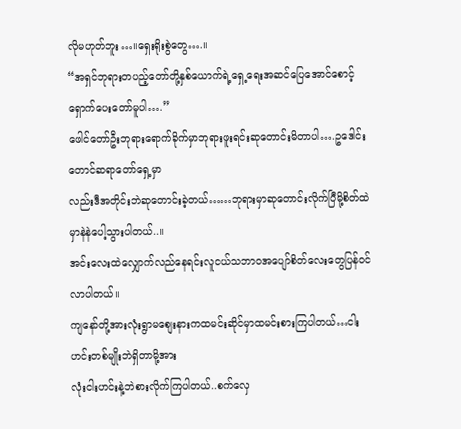လိုမဟုတ်ဘူး…။ရှေးရိုးစွဲတွေ….။
“အရှင်ဘုရားတပည့်တော်တို့နှစ်ယောက်ရဲ့ရှေ့ရေးအဆင်ပြေအောင်စောင့်ရှောက်ပေးတော်မူပါ….”
ဖေါင်တော်ဦးဘုရားရောက်ခိုက်မှာဘုရားဖူးရင်းဆုတောင်းမိတာပါ….ဥဒေါင်းတောင်ဆရာတော်ရှေ့မှာ
လည်းဒီအတိုင်းဘဲဆုတောင်းခဲ့တယ်……ဘုရားမှာဆုတောင်းလိုက်ပြီမို့စိတ်ထဲမှာနဲနဲပေါ့သွားပါတယ်..။
အင်းလေးထဲလျှောက်လည်နေရင်းလူငယ်သဘာဝအပျော်စိတ်လေးတွေပြန်ဝင်လာပါတယ်။
ကျနော်တို့အားလုံးရွာမစျေးနားကထမင်းဆိုင်မှာထမင်းစားကြပါတယ်…ငါးဟင်းတစ်မျိုးဘဲရှိတာမို့အား
လုံးငါးဟင်းနဲ့ဘဲစားလိုက်ကြပါတယ်..စက်လှေ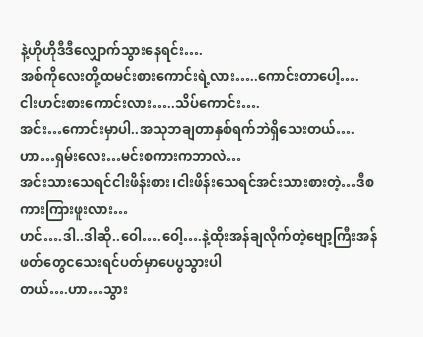နဲ့ဟိုဟိုဒီဒီလျှောက်သွားနေရင်း….
အစ်ကိုလေးတို့ထမင်းစားကောင်းရဲ့လား…..ကောင်းတာပေါ့….
ငါးဟင်းစားကောင်းလား…..သိပ်ကောင်း….
အင်း…ကောင်းမှာပါ..အသုဘချတာနှစ်ရက်ဘဲရှိသေးတယ်….
ဟာ…ရှမ်းလေး…မင်းစကားကဘာလဲ…
အင်းသားသေရင်ငါးဖိန်းစား၊ငါးဖိန်းသေရင်အင်းသားစားတဲ့…ဒီစကားကြားဖူးလား…
ဟင်….ဒါ..ဒါဆို..ဝေါ….ဝေါ့….နဲ့ထိုးအန်ချလိုက်တဲ့ဗျော့ကြီးအန်ဖတ်တွေငသေးရင်ပတ်မှာပေပွသွားပါ
တယ်….ဟာ…သွား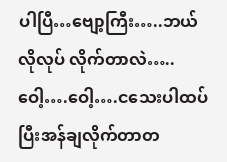ပါပြီ…ဗျော့ကြီး…..ဘယ်လိုလုပ် လိုက်တာလဲ…..
ဝေါ့….ဝေါ့….ငသေးပါထပ်ပြီးအန်ချလိုက်တာတ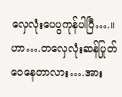လှေလုံးပေပွကုန်ပါပြီ….။
ဟာ….တလှေလုံးဆန်ပြုတ်ဝေနေတာလား….အား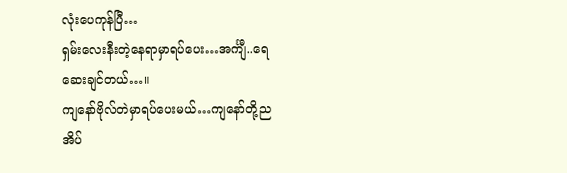လုံးပေကုန်ပြီ…
ရှမ်းလေးနီးတဲ့နေရာမှာရပ်ပေး…အင်္ကျီ..ရေဆေးချင်တယ်…။
ကျနော်ဗိုလ်တဲမှာရပ်ပေးမယ်…ကျနော်တို့ညအိပ်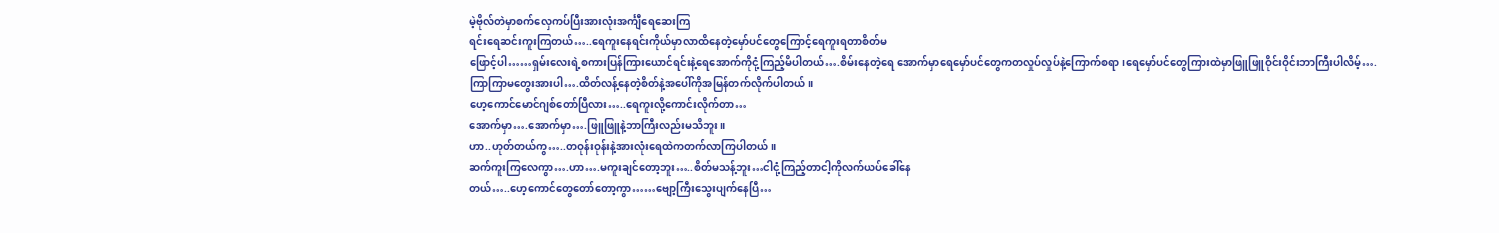မဲ့ဗိုလ်တဲမှာစက်လှေကပ်ပြီးအားလုံးအင်္ကျီရေဆေးကြ
ရင်းရေဆင်းကူးကြတယ်…..ရေကူးနေရင်းကိုယ်မှာလာထိနေတဲ့မှော်ပင်တွေကြောင့်ရေကူးရတာစိတ်မ
ဖြောင့်ပါ……ရှမ်းလေးရဲ့စကားပြန်ကြားယောင်ရင်းနဲ့ရေအောက်ကိုငုံ့ကြည့်မိပါတယ်….စိမ်းနေတဲ့ရေ အောက်မှာရေမှော်ပင်တွေကတလှုပ်လှုပ်နဲ့ကြောက်စရာ၊ရေမှော်ပင်တွေကြားထဲမှာဖြူဖြူဝိုင်းဝိုင်းဘာကြီးပါလိမ့်….
ကြာကြာမတွေးအားပါ….ထိတ်လန့်နေတဲ့စိတ်နဲ့အပေါ်ကိုအမြန်တက်လိုက်ပါတယ်။
ဟေ့ကောင်မောင်ဂျစ်တော်ပြီလား…..ရေကူးလို့ကောင်းလိုက်တာ…
အောက်မှာ….အောက်မှာ….ဖြူဖြူနဲ့ဘာကြီးလည်းမသိဘူး။
ဟာ..ဟုတ်တယ်ကွ…..တဝုန်းဝုန်းနဲ့အားလုံးရေထဲကတက်လာကြပါတယ်။
ဆက်ကူးကြလေကွာ….ဟာ….မကူးချင်တော့ဘူး…..စိတ်မသန့်ဘူး…ငါငုံ့ကြည့်တာငါ့ကိုလက်ယပ်ခေါ်နေ
တယ်…..ဟေ့ကောင်တွေတော်တော့ကွာ……ဗျော့ကြီးသွေးပျက်နေပြီ…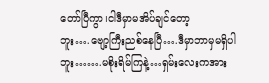တော်ပြီကွာ၊ငါဒီမှာမအိပ်ချင်တော့
ဘူး….ဗျော့ကြီးညစ်နေပြီ….ဒီမှာဘာမှမရှိပါဘူး…….မစိုးရိမ်ကြနဲ့…ရှမ်းလေးကအား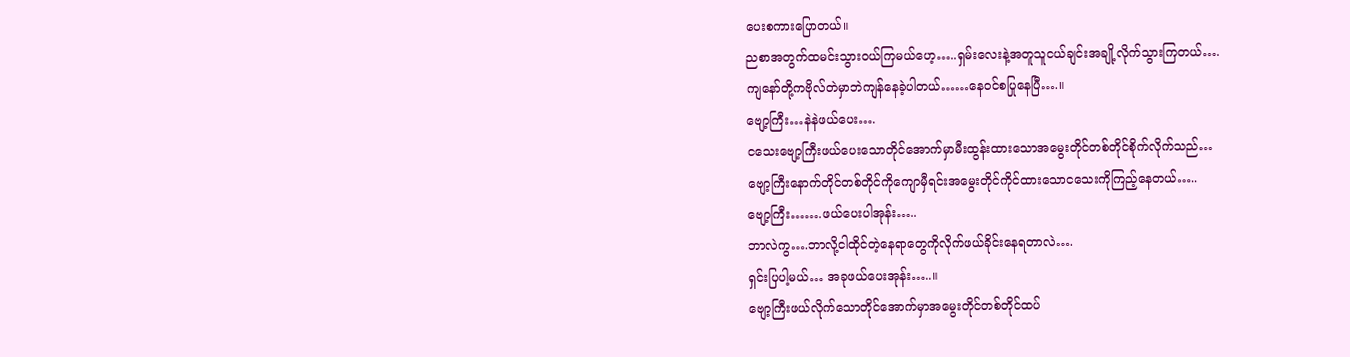ပေးစကားပြောတယ်။
ညစာအတွက်ထမင်းသွားဝယ်ကြမယ်ဟေ့…..ရှမ်းလေးနဲ့အတူသူငယ်ချင်းအချို့လိုက်သွားကြတယ်….
ကျနော်တို့ကဗိုလ်တဲမှာဘဲကျန်နေခဲ့ပါတယ်……နေဝင်စပြုနေပြီ….။
ဗျော့ကြီး…နဲနဲဖယ်ပေး….
ငသေးဗျော့ကြီးဖယ်ပေးသောတိုင်အောက်မှာမီးထွန်းထားသောအမွေးတိုင်တစ်တိုင်စိုက်လိုက်သည်…
ဗျော့ကြီးနောက်တိုင်တစ်တိုင်ကိုကျောမှီရင်းအမွေးတိုင်ကိုင်ထားသောငသေးကိုကြည့်နေတယ်…..
ဗျော့ကြီး…….ဖယ်ပေးပါအုန်း…..
ဘာလဲကွ….ဘာလို့ငါထိုင်တဲ့နေရာတွေကိုလိုက်ဖယ်ခိုင်းနေရတာလဲ….
ရှင်းပြပါ့မယ်… အခုဖယ်ပေးအုန်း…..။
ဗျော့ကြီးဖယ်လိုက်သောတိုင်အောက်မှာအမွေးတိုင်တစ်တိုင်ထပ်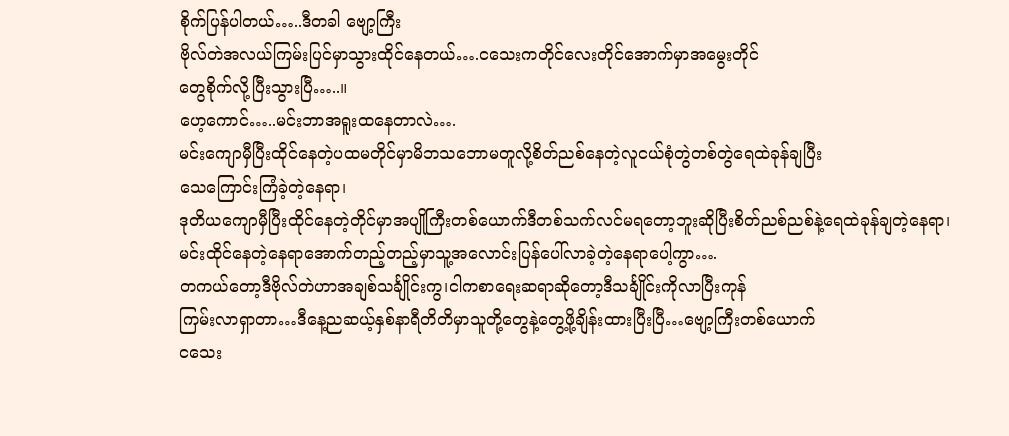စိုက်ပြန်ပါတယ်…..ဒီတခါ ဗျော့ကြီး
ဗိုလ်တဲအလယ်ကြမ်းပြင်မှာသွားထိုင်နေတယ်….ငသေးကတိုင်လေးတိုင်အောက်မှာအမွေးတိုင်
တွေစိုက်လို့ပြီးသွားပြီ…..။
ဟေ့ကောင်…..မင်းဘာအရူးထနေတာလဲ….
မင်းကျောမှီပြီးထိုင်နေတဲ့ပထမတိုင်မှာမိဘသဘောမတူလို့စိတ်ညစ်နေတဲ့လူငယ်စုံတွဲတစ်တွဲရေထဲခုန်ချပြီး
သေကြောင်းကြံခဲ့တဲ့နေရာ၊
ဒုတိယကျောမှီပြီးထိုင်နေတဲ့တိုင်မှာအပျိုကြီးတစ်ယောက်ဒီတစ်သက်လင်မရတော့ဘူးဆိုပြီးစိတ်ညစ်ညစ်နဲ့ရေထဲခုန်ချတဲ့နေရာ၊
မင်းထိုင်နေတဲ့နေရာအောက်တည့်တည့်မှာသူ့အလောင်းပြန်ပေါ်လာခဲ့တဲ့နေရာပေါ့ကွာ….
တကယ်တော့ဒီဗိုလ်တဲဟာအချစ်သင်္ချိုင်းကွ၊ငါကစာရေးဆရာဆိုတော့ဒီသင်္ချိုင်းကိုလာပြီးကုန်
ကြမ်းလာရှာတာ…ဒီနေ့ညဆယ့်နှစ်နာရီတိတိမှာသူတို့တွေနဲ့တွေ့ဖို့ချိန်းထားပြီးပြီ…ဗျော့ကြီးတစ်ယောက်
ငသေး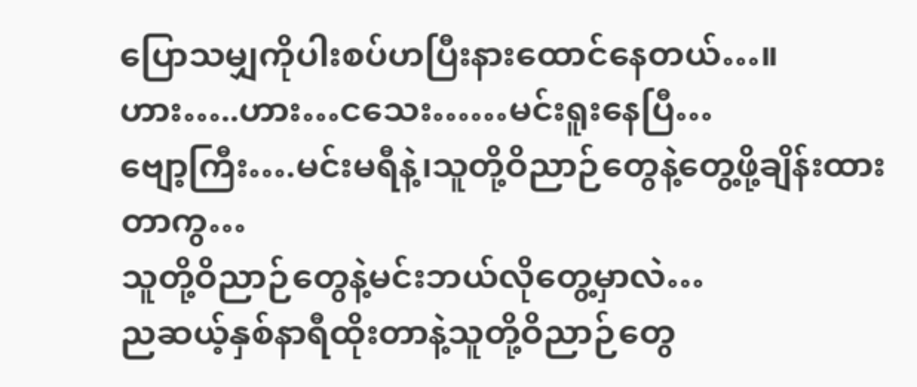ပြောသမျှကိုပါးစပ်ဟပြီးနားထောင်နေတယ်…။
ဟား…..ဟား…ငသေး……မင်းရူးနေပြီ…
ဗျော့ကြီး….မင်းမရီနဲ့၊သူတို့ဝိညာဉ်တွေနဲ့တွေ့ဖို့ချိန်းထားတာကွ…
သူတို့ဝိညာဉ်တွေနဲ့မင်းဘယ်လိုတွေ့မှာလဲ…
ညဆယ့်နှစ်နာရီထိုးတာနဲ့သူတို့ဝိညာဉ်တွေ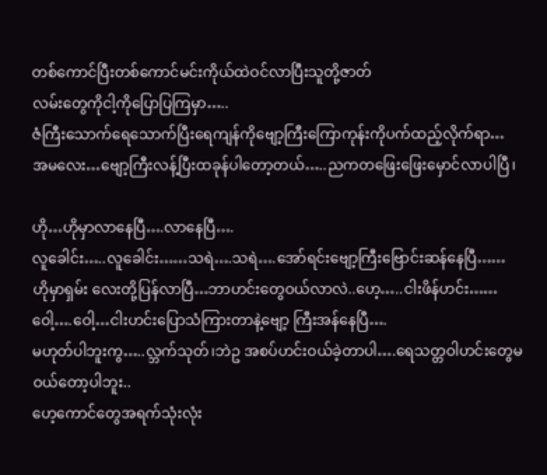တစ်ကောင်ပြီးတစ်ကောင်မင်းကိုယ်ထဲဝင်လာပြီးသူတို့ဇာတ်
လမ်းတွေကိုငါ့ကိုပြောပြကြမှာ…..
ဇံကြီးသောက်ရေသောက်ပြီးရေကျန်ကိုဗျော့ကြီးကြောကုန်းကိုပက်ထည့်လိုက်ရာ…
အမလေး…ဗျော့ကြီးလန့်ပြီးထခုန်ပါတော့တယ်…..ညကတဖြေးဖြေးမှောင်လာပါပြီ၊

ဟို…ဟိုမှာလာနေပြီ….လာနေပြီ….
လူခေါင်း…..လူခေါင်း……သရဲ….သရဲ….အော်ရင်းဗျော့ကြီးဗြောင်းဆန်နေပြီ……
ဟိုမှာရှမ်း လေးတို့ပြန်လာပြီ…ဘာဟင်းတွေဝယ်လာလဲ..ဟေ့…..ငါးဖိန်ဟင်း……
ဝေါ့….ဝေါ့…ငါးဟင်းပြောသံကြားတာနဲ့ဗျော့ ကြီးအန်နေပြီ….
မဟုတ်ပါဘူးကွ…..လ္ဘက်သုတ်၊ဘဲဥ အစပ်ဟင်းဝယ်ခဲ့တာပါ….ရေသတ္တဝါဟင်းတွေမဝယ်တော့ပါဘူး..
ဟေ့ကောင်တွေအရက်သုံးလုံး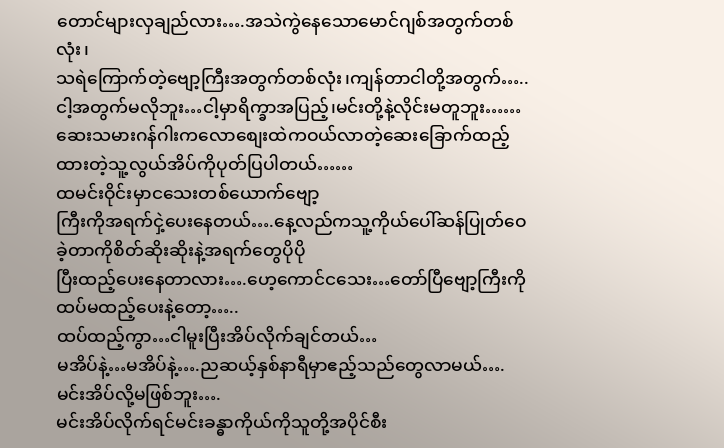တောင်များလှချည်လား….အသဲကွဲနေသောမောင်ဂျစ်အတွက်တစ်လုံး၊
သရဲကြောက်တဲ့ဗျော့ကြီးအတွက်တစ်လုံး၊ကျန်တာငါတို့အတွက်…..
ငါ့အတွက်မလိုဘူး…ငါ့မှာရိက္ခာအပြည့်၊မင်းတို့နဲ့လိုင်းမတူဘူး……
ဆေးသမားဂန်ဂါးကလောစျေးထဲကဝယ်လာတဲ့ဆေးခြောက်ထည့်ထားတဲ့သူ့လွယ်အိပ်ကိုပုတ်ပြပါတယ်……
ထမင်းဝိုင်းမှာငသေးတစ်ယောက်ဗျော့
ကြီးကိုအရက်ငှဲ့ပေးနေတယ်….နေ့လည်ကသူ့ကိုယ်ပေါ်ဆန်ပြုတ်ဝေခဲ့တာကိုစိတ်ဆိုးဆိုးနဲ့အရက်တွေပိုပို
ပြီးထည့်ပေးနေတာလား….ဟေ့ကောင်ငသေး…တော်ပြီဗျော့ကြီးကိုထပ်မထည့်ပေးနဲ့တော့…..
ထပ်ထည့်ကွာ…ငါမူးပြီးအိပ်လိုက်ချင်တယ်…
မအိပ်နဲ့…မအိပ်နဲ့….ညဆယ့်နှစ်နာရီမှာဧည့်သည်တွေလာမယ်….မင်းအိပ်လို့မဖြစ်ဘူး….
မင်းအိပ်လိုက်ရင်မင်းခန္ဓာကိုယ်ကိုသူတို့အပိုင်စီး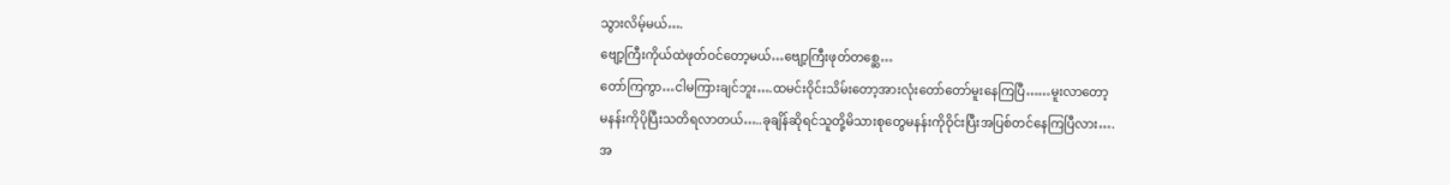သွားလိမ့်မယ်….
ဗျော့ကြီးကိုယ်ထဲဖုတ်ဝင်တော့မယ်…ဗျော့ကြီးဖုတ်တစ္ဆေ…
တော်ကြကွာ…ငါမကြားချင်ဘူး….ထမင်းဝိုင်းသိမ်းတော့အားလုံးတော်တော်မူးနေကြပြီ……မူးလာတော့
မနန်းကိုပိုပြီးသတိရလာတယ်…..ခုချိန်ဆိုရင်သူတို့မိသားစုတွေမနန်းကိုဝိုင်းပြီးအပြစ်တင်နေကြပြီလား….
အ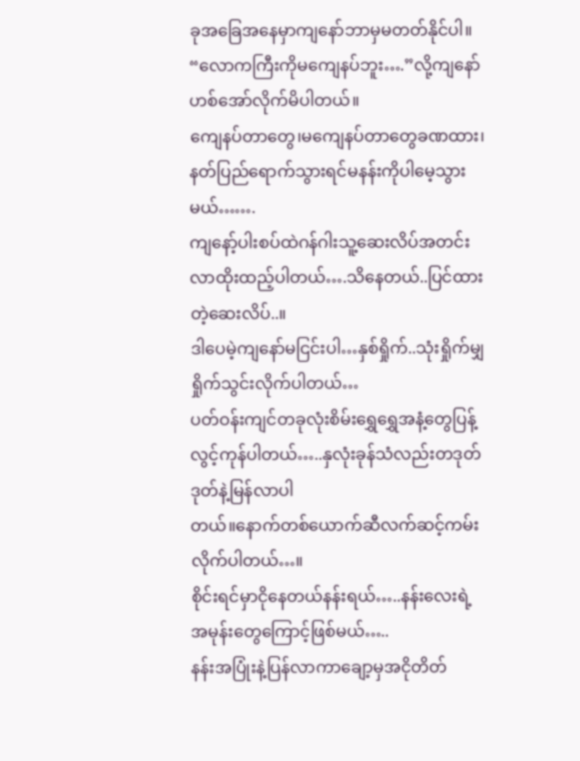ခုအခြေအနေမှာကျနော်ဘာမှမတတ်နိုင်ပါ။
“လောကကြီးကိုမကျေနပ်ဘူး….”လို့ကျနော်ဟစ်အော်လိုက်မိပါတယ်။
ကျေနပ်တာတွေ၊မကျေနပ်တာတွေခဏထား၊နတ်ပြည်ရောက်သွားရင်မနန်းကိုပါမေ့သွားမယ်…….
ကျနော့်ပါးစပ်ထဲဂန်ဂါးသူ့ဆေးလိပ်အတင်းလာထိုးထည့်ပါတယ်….သိနေတယ်..ပြင်ထားတဲ့ဆေးလိပ်..။
ဒါပေမဲ့ကျနော်မငြင်းပါ…နှစ်ရှိုက်..သုံးရှိုက်မျှရှိုက်သွင်းလိုက်ပါတယ်…
ပတ်ဝန်းကျင်တခုလုံးစိမ်းရွှေရွှေအနံ့တွေပြန့်လွင့်ကုန်ပါတယ်…..နှလုံးခုန်သံလည်းတဒုတ်ဒုတ်နဲ့မြန်လာပါ
တယ်။နောက်တစ်ယောက်ဆီလက်ဆင့်ကမ်းလိုက်ပါတယ်…။
စိုင်းရင်မှာငိုနေတယ်နန်းရယ်…..နန်းလေးရဲ့အမုန်းတွေကြောင့်ဖြစ်မယ်…..
နန်းအပြုံးနဲ့ပြန်လာကာချော့မှအငိုတိတ်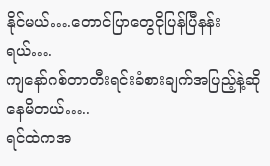နိုင်မယ်….တောင်ပြာတွေငိုပြန်ပြီနန်းရယ်….
ကျနော်ဂစ်တာတီးရင်းခံစားချက်အပြည့်နဲ့ဆိုနေမိတယ်…..
ရင်ထဲကအ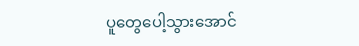ပူတွေပေါ့သွားအောင်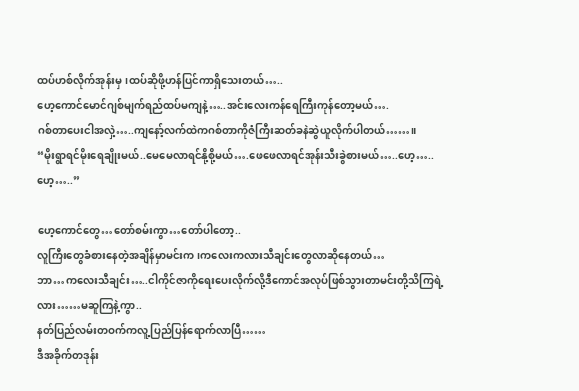ထပ်ဟစ်လိုက်အုန်းမှ၊ထပ်ဆိုဖို့ဟန်ပြင်ကာရှိသေးတယ်…..
ဟေ့ကောင်မောင်ဂျစ်မျက်ရည်ထပ်မကျနဲ့…..အင်းလေးကန်ရေကြီးကုန်တော့မယ်….
ဂစ်တာပေးငါအလှဲ့…..ကျနော့်လက်ထဲကဂစ်တာကိုဇံကြီးဆတ်ခနဲဆွဲယူလိုက်ပါတယ်……။
“မိုးရွာရင်မိုးရေချိုးမယ်..မေမေလာရင်နို့စို့မယ်….ဖေဖေလာရင်အုန်းသီးခွဲစားမယ်…..ဟေ့…..ဟေ့…..”

ဟေ့ကောင်တွေ…တော်စမ်းကွာ…တော်ပါတော့..
လူကြီးတွေခံစားနေတဲ့အချိန်မှာမင်းက၊ကလေးကလားသီချင်းတွေလာဆိုနေတယ်…
ဘာ…ကလေးသီချင်း…..ငါကိုင်ဇာကိုရေးပေးလိုက်လို့ဒီကောင်အလုပ်ဖြစ်သွားတာမင်းတို့သိကြရဲ့လား……မဆူကြနဲ့ကွာ..
နတ်ပြည်လမ်းတဝက်ကလူ့ပြည်ပြန်ရောက်လာပြီ……
ဒီအခိုက်တဒုန်း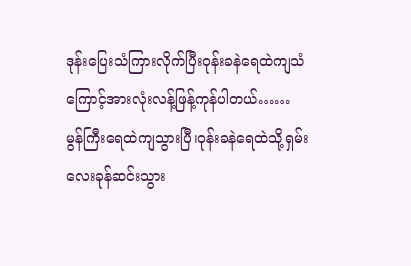ဒုန်းပြေးသံကြားလိုက်ပြီးဝုန်းခနဲရေထဲကျသံကြောင့်အားလုံးလန့်ဖြန့်ကုန်ပါတယ်……
မွန်ကြီးရေထဲကျသွားပြီ၊ဝုန်းခနဲရေထဲသို့ရှမ်းလေးခုန်ဆင်းသွား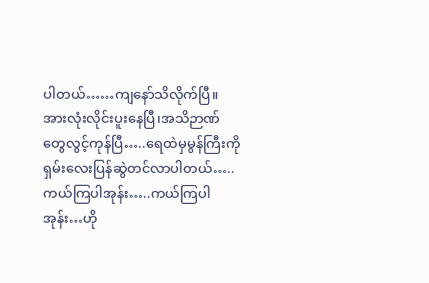ပါတယ်……ကျနော်သိလိုက်ပြီ။
အားလုံးလိုင်းပူးနေပြီ၊အသိဉာဏ်တွေလွင့်ကုန်ပြီ…..ရေထဲမှမွန်ကြီးကိုရှမ်းလေးပြန်ဆွဲတင်လာပါတယ်…..
ကယ်ကြပါအုန်း…..ကယ်ကြပါအုန်း…ဟို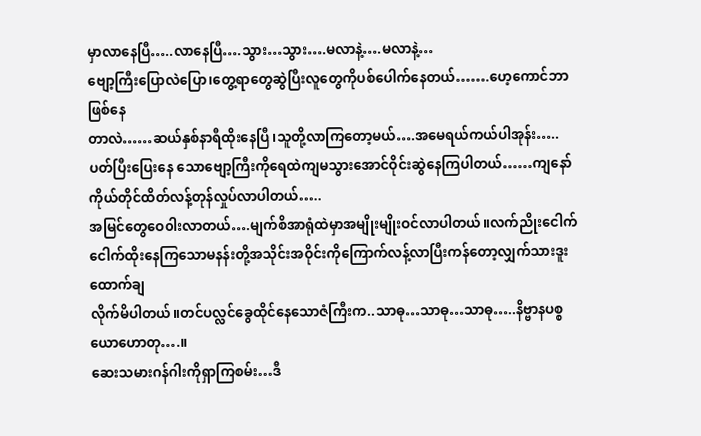မှာလာနေပြီ…..လာနေပြီ….သွား…သွား….မလာနဲ့….မလာနဲ့…
ဗျော့ကြီးပြောလဲပြော၊တွေ့ရာတွေဆွဲပြီးလူတွေကိုပစ်ပေါက်နေတယ်…….ဟေ့ကောင်ဘာဖြစ်နေ
တာလဲ……ဆယ်နှစ်နာရီထိုးနေပြီ၊သူတို့လာကြတော့မယ်….အမေရယ်ကယ်ပါအုန်း…..ပတ်ပြီးပြေးနေ သောဗျော့ကြီးကိုရေထဲကျမသွားအောင်ဝိုင်းဆွဲနေကြပါတယ်……ကျနော်ကိုယ်တိုင်ထိတ်လန့်တုန်လှုပ်လာပါတယ်…..
အမြင်တွေဝေ၀ါးလာတယ်….မျက်စိအာရုံထဲမှာအမျိုးမျိုးဝင်လာပါတယ်။လက်ညိုးငေါက်
ငေါက်ထိုးနေကြသောမနန်းတို့အသိုင်းအဝိုင်းကိုကြောက်လန့်လာပြီးကန်တော့လျှက်သားဒူးထောက်ချ
လိုက်မိပါတယ်။တင်ပလ္လင်ခွေထိုင်နေသောဇံကြီးက..သာဓု…သာဓု…သာဓု…..နိဗ္ဗာနပစ္စယောဟောတု….။
ဆေးသမားဂန်ဂါးကိုရှာကြစမ်း…ဒီ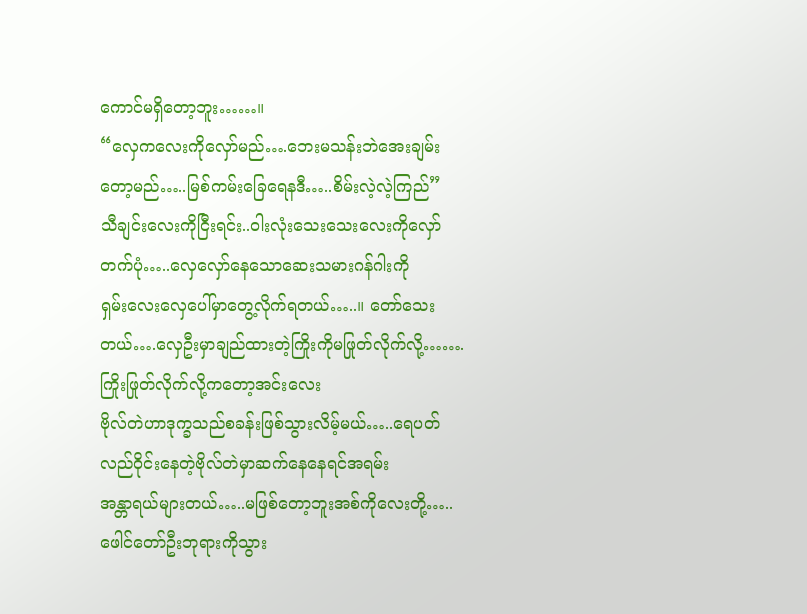ကောင်မရှိတော့ဘူး……။
“လှေကလေးကိုလှော်မည်….ဘေးမသန်းဘဲအေးချမ်းတော့မည်…..မြစ်ကမ်းခြေရေနဒီ…..စိမ်းလဲ့လဲ့ကြည်”
သီချင်းလေးကိုငြီးရင်း..၀ါးလုံးသေးသေးလေးကိုလှော်တက်ပုံ…..လှေလှော်နေသောဆေးသမားဂန်ဂါးကို
ရှမ်းလေးလှေပေါ်မှာတွေ့လိုက်ရတယ်…..။ တော်သေးတယ်….လှေဦးမှာချည်ထားတဲ့ကြိုးကိုမဖြုတ်လိုက်လို့…….
ကြိုးဖြုတ်လိုက်လို့ကတော့အင်းလေး
ဗိုလ်တဲဟာဒုက္ခသည်စခန်းဖြစ်သွားလိမ့်မယ်…..ရေပတ်လည်ဝိုင်းနေတဲ့ဗိုလ်တဲမှာဆက်နေနေရင်အရမ်း
အန္တာရယ်များတယ်…..မဖြစ်တော့ဘူးအစ်ကိုလေးတို့…..ဖေါင်တော်ဦးဘုရားကိုသွား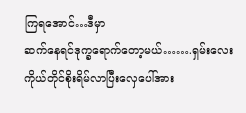ကြရအောင်…ဒီမှာ
ဆက်နေရင်ဒုက္ခရောက်တော့မယ်…….ရှမ်းလေးကိုယ်တိုင်စိုးရိမ်လာပြီးလှေပေါ်အား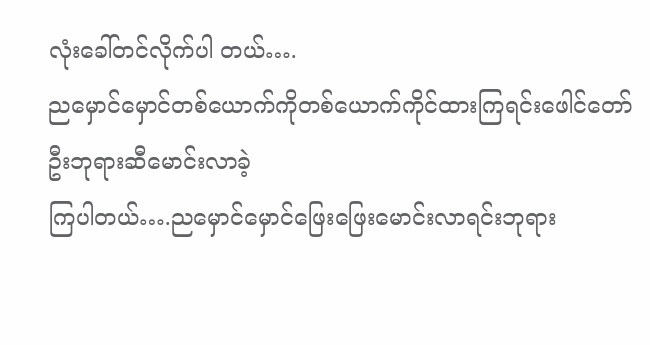လုံးခေါ်တင်လိုက်ပါ တယ်….
ညမှောင်မှောင်တစ်ယောက်ကိုတစ်ယောက်ကိုင်ထားကြရင်းဖေါင်တော်ဦးဘုရားဆီမောင်းလာခဲ့
ကြပါတယ်….ညမှောင်မှောင်ဖြေးဖြေးမောင်းလာရင်းဘုရား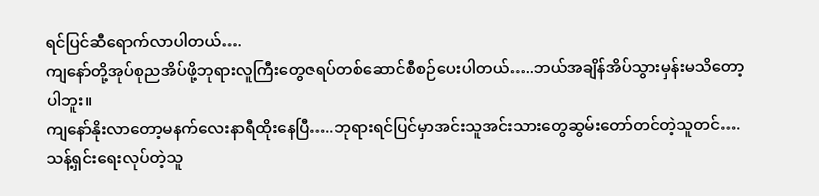ရင်ပြင်ဆီရောက်လာပါတယ်….
ကျနော်တို့အုပ်စုညအိပ်ဖို့ဘုရားလူကြီးတွေဇရပ်တစ်ဆောင်စီစဉ်ပေးပါတယ်…..ဘယ်အချိန်အိပ်သွားမှန်းမသိတော့ပါဘူး။
ကျနော်နိုးလာတော့မနက်လေးနာရီထိုးနေပြီ…..ဘုရားရင်ပြင်မှာအင်းသူအင်းသားတွေဆွမ်းတော်တင်တဲ့သူတင်….
သန့်ရှင်းရေးလုပ်တဲ့သူ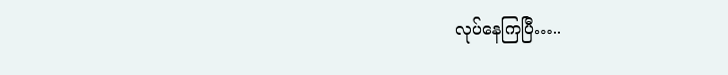လုပ်နေကြပြီ…..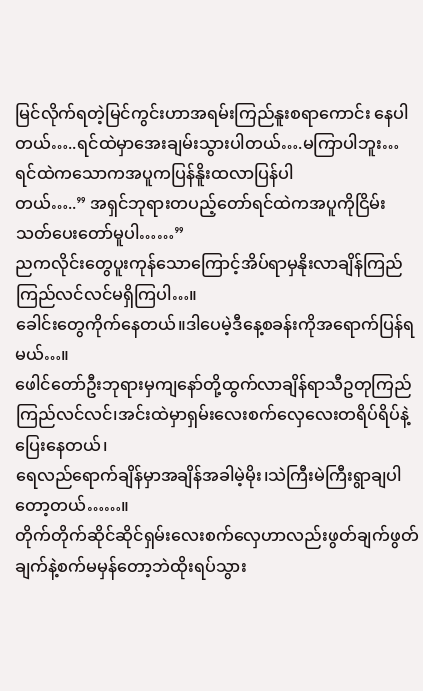မြင်လိုက်ရတဲ့မြင်ကွင်းဟာအရမ်းကြည်နူးစရာကောင်း နေပါတယ်…..ရင်ထဲမှာအေးချမ်းသွားပါတယ်….မကြာပါဘူး…ရင်ထဲကသောကအပူကပြန်နိူးထလာပြန်ပါ
တယ်…..” အရှင်ဘုရားတပည့်တော်ရင်ထဲကအပူကိုငြိမ်းသတ်ပေးတော်မူပါ……”
ညကလိုင်းတွေပူးကုန်သောကြောင့်အိပ်ရာမှနိုးလာချိန်ကြည်ကြည်လင်လင်မရှိကြပါ…။
ခေါင်းတွေကိုက်နေတယ်။ဒါပေမဲ့ဒီနေ့စခန်းကိုအရောက်ပြန်ရမယ်…။
ဖေါင်တော်ဦးဘုရားမှကျနော်တို့ထွက်လာချိန်ရာသီဥတုကြည်ကြည်လင်လင်၊အင်းထဲမှာရှမ်းလေးစက်လှေလေးတရိပ်ရိပ်နဲ့ပြေးနေတယ်၊
ရေလည်ရောက်ချိန်မှာအချိန်အခါမဲ့မိုး၊သဲကြီးမဲကြီးရွာချပါတော့တယ်……။
တိုက်တိုက်ဆိုင်ဆိုင်ရှမ်းလေးစက်လှေဟာလည်းဖွတ်ချက်ဖွတ်ချက်နဲ့စက်မမှန်တော့ဘဲထိုးရပ်သွား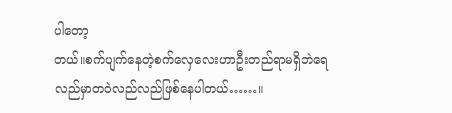ပါတော့
တယ်။စက်ပျက်နေတဲ့စက်လှေလေးဟာဦးတည်ရာမရှိဘဲရေလည်မှာတဝဲလည်လည်ဖြစ်နေပါတယ်……။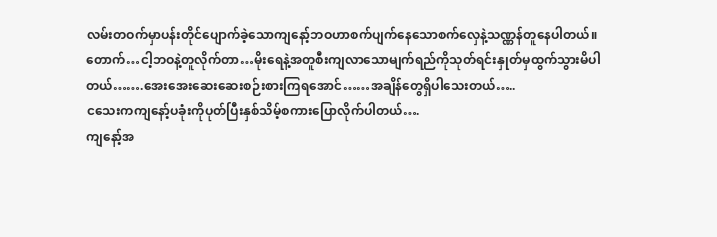လမ်းတဝက်မှာပန်းတိုင်ပျောက်ခဲ့သောကျနော့်ဘဝဟာစက်ပျက်နေသောစက်လှေနဲ့သဏ္ဏန်တူနေပါတယ်။
တောက်…ငါ့ဘဝနဲ့တူလိုက်တာ…မိုးရေနဲ့အတူစီးကျလာသောမျက်ရည်ကိုသုတ်ရင်းနှုတ်မှထွက်သွားမိပါ
တယ်…….အေးအေးဆေးဆေးစဉ်းစားကြရအောင်……အချိန်တွေရှိပါသေးတယ်…..
ငသေးကကျနော့်ပခုံးကိုပုတ်ပြီးနှစ်သိမ့်စကားပြောလိုက်ပါတယ်….
ကျနော့်အ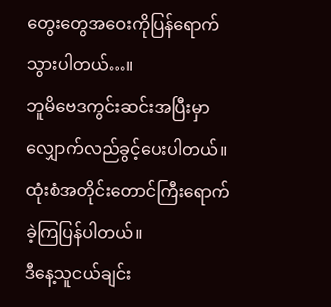တွေးတွေအဝေးကိုပြန်ရောက်သွားပါတယ်…။
ဘူမိဗေဒကွင်းဆင်းအပြီးမှာလျှောက်လည်ခွင့်ပေးပါတယ်။ထုံးစံအတိုင်းတောင်ကြီးရောက်ခဲ့ကြပြန်ပါတယ်။
ဒီနေ့သူငယ်ချင်း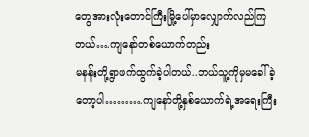တွေအားလုံးတောင်ကြီးမြို့ပေါ်မှာလျှောက်လည်ကြတယ်….ကျနော်တစ်ယောက်တည်း
မနန်းတို့ရွာဖက်ထွက်ခဲ့ပါတယ်..ဘယ်သူ့ကိုမှမခေါ်ခဲ့တော့ပါ……….ကျနော်တို့နှစ်ယောက်ရဲ့အရေးကြီး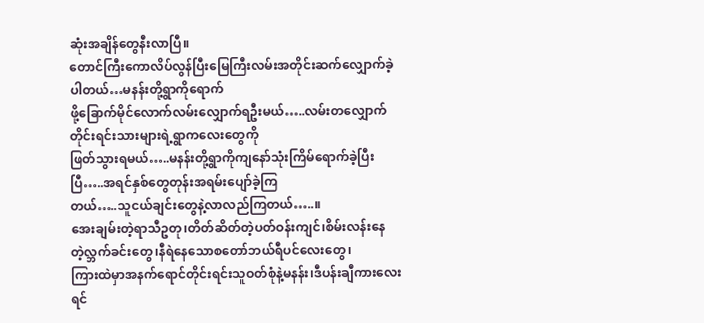ဆုံးအချိန်တွေနီးလာပြီ။
တောင်ကြီးကောလိပ်လွန်ပြီးမြေကြီးလမ်းအတိုင်းဆက်လျှောက်ခဲ့ပါတယ်…မနန်းတို့ရွာကိုရောက်
ဖို့ခြောက်မိုင်လောက်လမ်းလျှောက်ရဦးမယ်…..လမ်းတလျှောက်တိုင်းရင်းသားများရဲ့ရွာကလေးတွေကို
ဖြတ်သွားရမယ်…..မနန်းတို့ရွာကိုကျနော်သုံးကြိမ်ရောက်ခဲ့ပြီးပြီ…..အရင်နှစ်တွေတုန်းအရမ်းပျော်ခဲ့ကြ
တယ်…..သူငယ်ချင်းတွေနဲ့လာလည်ကြတယ်…..။
အေးချမ်းတဲ့ရာသီဥတု၊တိတ်ဆိတ်တဲ့ပတ်ဝန်းကျင်၊စိမ်းလန်းနေတဲ့လ္ဘက်ခင်းတွေ၊နီရဲနေသောစတော်ဘယ်ရီပင်လေးတွေ၊
ကြားထဲမှာအနက်ရောင်တိုင်းရင်းသူဝတ်စုံနဲ့မနန်း၊ဒီပန်းချီကားလေးရင်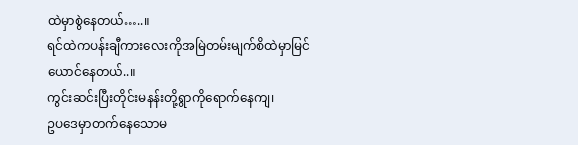ထဲမှာစွဲနေတယ်…..။
ရင်ထဲကပန်းချီကားလေးကိုအမြဲတမ်းမျက်စိထဲမှာမြင်ယောင်နေတယ်..။
ကွင်းဆင်းပြီးတိုင်းမနန်းတို့ရွာကိုရောက်နေကျ၊
ဥပဒေမှာတက်နေသောမ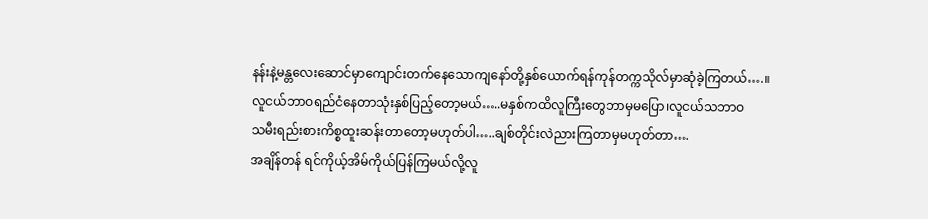နန်းနဲ့မန္တလေးဆောင်မှာကျောင်းတက်နေသောကျနော်တို့နှစ်ယောက်ရန်ကုန်တက္ကသိုလ်မှာဆုံခဲ့ကြတယ်….။
လူငယ်ဘာဝရည်ငံနေတာသုံးနှစ်ပြည့်တော့မယ်…..မနှစ်ကထိလူကြီးတွေဘာမှမပြော၊လူငယ်သဘာဝ
သမီးရည်းစားကိစ္စထူးဆန်းတာတော့မဟုတ်ပါ…..ချစ်တိုင်းလဲညားကြတာမှမဟုတ်တာ….
အချိန်တန် ရင်ကိုယ့်အိမ်ကိုယ်ပြန်ကြမယ်လို့လူ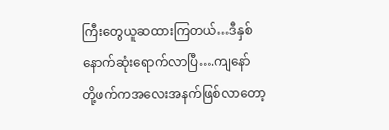ကြီးတွေယူဆထားကြတယ်…ဒီနှစ်နောက်ဆုံးရောက်လာပြီ….ကျနော်
တို့ဖက်ကအလေးအနက်ဖြစ်လာတော့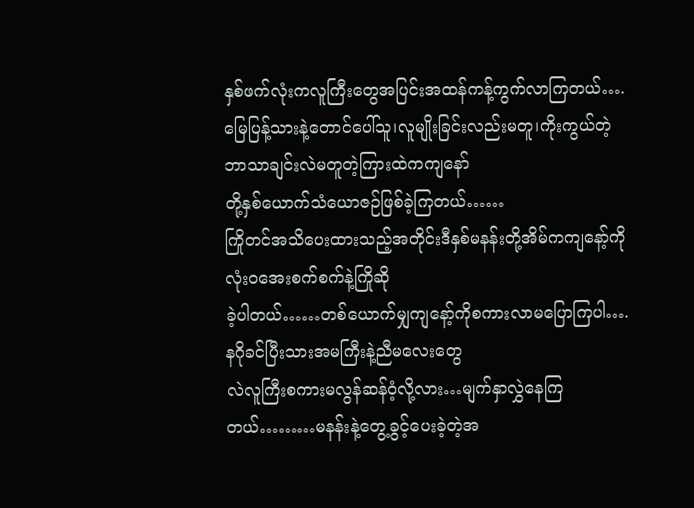နှစ်ဖက်လုံးကလူကြီးတွေအပြင်းအထန်ကန့်ကွက်လာကြတယ်….
မြေပြန့်သားနဲ့တောင်ပေါ်သူ၊လူမျိုးခြင်းလည်းမတူ၊ကိုးကွယ်တဲ့ဘာသာချင်းလဲမတူတဲ့ကြားထဲကကျနော်
တို့နှစ်ယောက်သံယောဇဉ်ဖြစ်ခဲ့ကြတယ်……
ကြိုတင်အသိပေးထားသည့်အတိုင်းဒီနှစ်မနန်းတို့အိမ်ကကျနော့်ကိုလုံးဝအေးစက်စက်နဲ့ကြိုဆို
ခဲ့ပါတယ်……တစ်ယောက်မျှကျနော့်ကိုစကားလာမပြောကြပါ….နဂိုခင်ပြီးသားအမကြီးနဲ့ညီမလေးတွေ
လဲလူကြီးစကားမလွန်ဆန်ဝံ့လို့လား…မျက်နှာလွှဲနေကြတယ်………မနန်းနဲ့တွေ့ခွင့်ပေးခဲ့တဲ့အ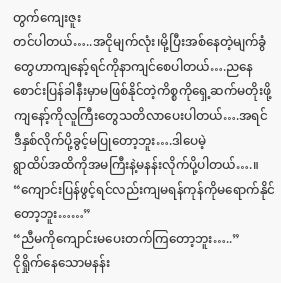တွက်ကျေးဇူး
တင်ပါတယ်…..အငိုမျက်လုံး၊မို့ပြီးအစ်နေတဲ့မျက်ခွံတွေဟာကျနော့်ရင်ကိုနာကျင်စေပါတယ်….ညနေ
စောင်းပြန်ခါနီးမှာမဖြစ်နိုင်တဲ့ကိစ္စကိုရှေ့ဆက်မတိုးဖို့ကျနော့်ကိုလူကြီးတွေသတိလာပေးပါတယ်….အရင်
ဒီနှစ်လိုက်ပို့ခွင့်မပြုတော့ဘူး….ဒါပေမဲ့
ရွာထိပ်အထိကိုအမကြီးနဲ့မနန်းလိုက်ပို့ပါတယ်….။
“ကျောင်းပြန်ဖွင့်ရင်လည်းကျမရန်ကုန်ကိုမရောက်နိုင်တော့ဘူး……”
“ညီမကိုကျောင်းမပေးတက်ကြတော့ဘူး…..”
ငိုရှိုက်နေသောမနန်း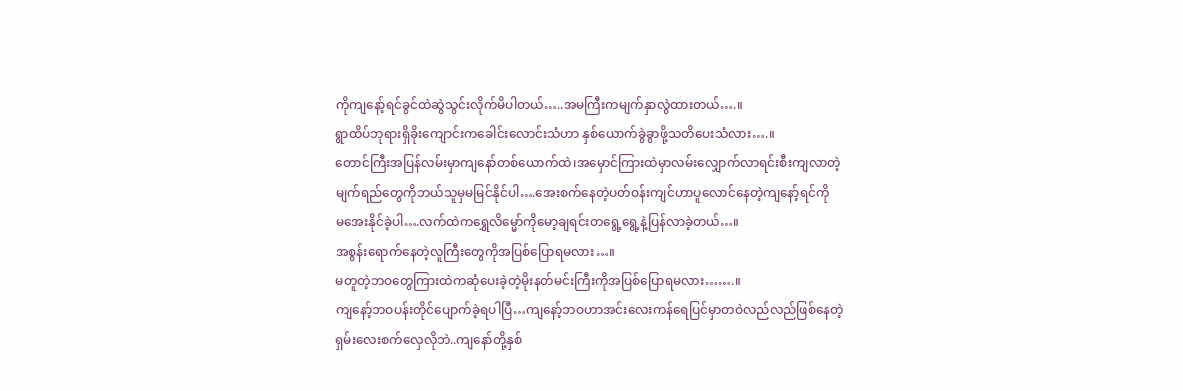ကိုကျနော့်ရင်ခွင်ထဲဆွဲသွင်းလိုက်မိပါတယ်…..အမကြီးကမျက်နှာလွဲထားတယ်….။
ရွာထိပ်ဘုရားရှိခိုးကျောင်းကခေါင်းလောင်းသံဟာ နှစ်ယောက်ခွဲခွာဖို့သတိပေးသံလား….။
တောင်ကြီးအပြန်လမ်းမှာကျနော်တစ်ယောက်ထဲ၊အမှောင်ကြားထဲမှာလမ်းလျှောက်လာရင်းစီးကျလာတဲ့
မျက်ရည်တွေကိုဘယ်သူမှမမြင်နိုင်ပါ….အေးစက်နေတဲ့ပတ်ဝန်းကျင်ဟာပူလောင်နေတဲ့ကျနော့်ရင်ကို
မအေးနိုင်ခဲ့ပါ….လက်ထဲကရွှေလိမ္မော်ကိုမော့ချရင်းတရွေ့ရွေ့နဲ့ပြန်လာခဲ့တယ်…။
အစွန်းရောက်နေတဲ့လူကြီးတွေကိုအပြစ်ပြောရမလား…။
မတူတဲ့ဘဝတွေကြားထဲကဆုံပေးခဲ့တဲ့မိုးနတ်မင်းကြီးကိုအပြစ်ပြောရမလား…….။
ကျနော့်ဘဝပန်းတိုင်ပျောက်ခဲ့ရပါပြီ…ကျနော့်ဘဝဟာအင်းလေးကန်ရေပြင်မှာတဝဲလည်လည်ဖြစ်နေတဲ့
ရှမ်းလေးစက်လှေလိုဘဲ..ကျနော်တို့နှစ်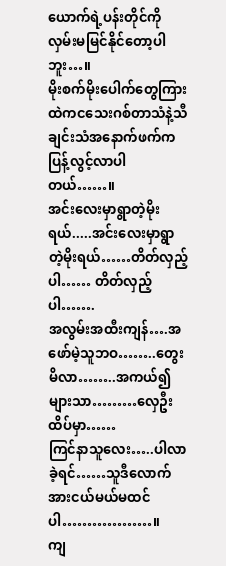ယောက်ရဲ့ပန်းတိုင်ကိုလှမ်းမမြင်နိုင်တော့ပါဘူး…။
မိုးစက်မိုးပေါက်တွေကြားထဲကငသေးဂစ်တာသံနဲ့သီချင်းသံအနောက်ဖက်ကပြန့်လွင့်လာပါတယ်……။
အင်းလေးမှာရွာတဲ့မိုးရယ်.....အင်းလေးမှာရွာတဲ့မိုးရယ်……တိတ်လှည့်ပါ…… တိတ်လှည့်ပါ…….
အလွမ်းအထီးကျန်….အဖော်မဲ့သူဘဝ……..တွေးမိလာ……..အကယ်၍များသာ………လှေဦးထိပ်မှာ……
ကြင်နာသူလေး…..ပါလာခဲ့ရင်……သူဒီလောက်အားငယ်မယ်မထင်ပါ………………။
ကျ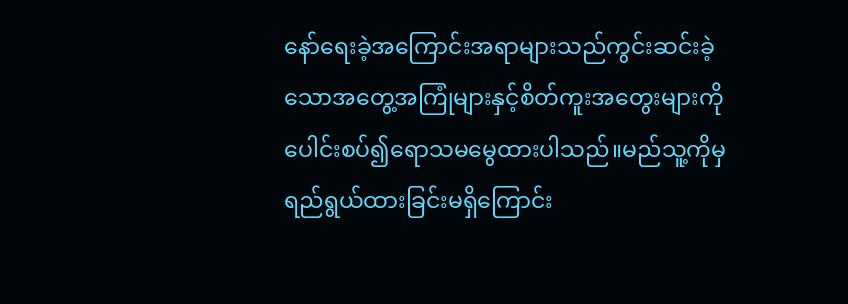နော်ရေးခဲ့အကြောင်းအရာများသည်ကွင်းဆင်းခဲ့သောအတွေ့အကြုံများနှင့်စိတ်ကူးအတွေးများကို
ပေါင်းစပ်၍ရောသမမွေထားပါသည်။မည်သူ့ကိုမှရည်ရွယ်ထားခြင်းမရှိကြောင်း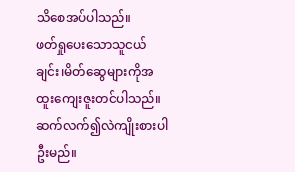သိစေအပ်ပါသည်။
ဖတ်ရှုပေးသောသူငယ်ချင်း၊မိတ်ဆွေများကိုအထူးကျေးဇူးတင်ပါသည်။
ဆက်လက်၍လဲကျိုးစားပါဦးမည်။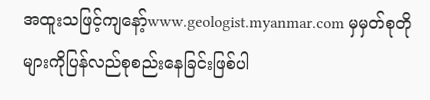အထူးသဖြင့်ကျနော့်www.geologist.myanmar.com မှမှတ်စုတိုများကိုပြန်လည်စုစည်းနေခြင်းဖြစ်ပါ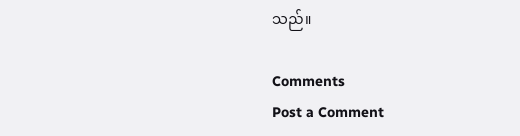သည်။

Comments
Post a Comment